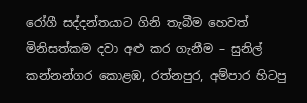රෝගී සද්දන්තයාට ගිනි තැබීම හෙවත් මිනිසත්කම දවා අළු කර ගැනීම – සුනිල් කන්නන්ගර කොළඹ, රත්නපුර, අම්පාර හිටපු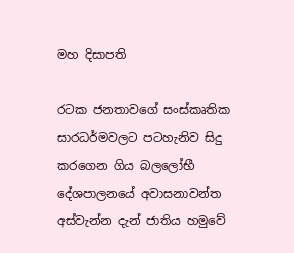මහ දිසාපති

රටක ජනතාවගේ සංස්කෘතික සාරධර්මවලට පටහැනිව සිදු කරගෙන ගිය බලලෝභී දේශපාලනයේ අවාසනාවන්ත අස්වැන්න දැන් ජාතිය හමුවේ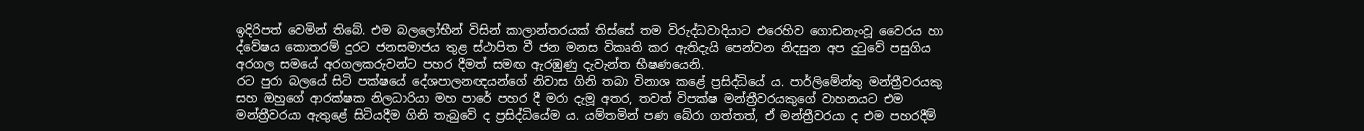ඉදිරිපත් වෙමින් තිබේ. එම බලලෝභීන් විසින් කාලාන්තරයක් තිස්සේ තම විරුද්ධවාදියාට එරෙහිව ගොඩනැංවූ වෛරය හා ද්වේෂය කොතරම් දුරට ජනසමාජය තුළ ස්ථාපිත වී ජන මනස විකෘති කර ඇතිදැයි පෙන්වන නිදසුන අප දුටුවේ පසුගිය අරගල සමයේ අරගලකරුවන්ට පහර දීමත් සමඟ ඇරඹුණු දැවැන්ත භීෂණයෙනි.
රට පුරා බලයේ සිටි පක්ෂයේ දේශපාලනඥයන්ගේ නිවාස ගිනි තබා විනාශ කළේ ප්‍රසිද්ධියේ ය. පාර්ලිමේන්තු මන්ත්‍රීවරයකු සහ ඔහුගේ ආරක්ෂක නිලධාරියා මහ පාරේ පහර දී මරා දැමූ අතර, තවත් විපක්ෂ මන්ත්‍රීවරයකුගේ වාහනයට එම මන්ත්‍රීවරයා ඇතුළේ සිටියදීම ගිනි තැබුවේ ද ප්‍රසිද්ධියේම ය. යම්තමින් පණ බේරා ගත්තත්, ඒ මන්ත්‍රීවරයා ද එම පහරදීම්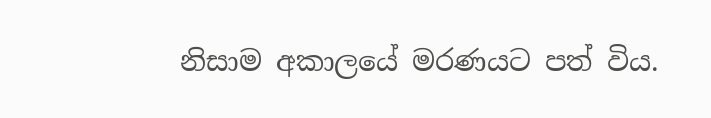නිසාම අකාලයේ මරණයට පත් විය.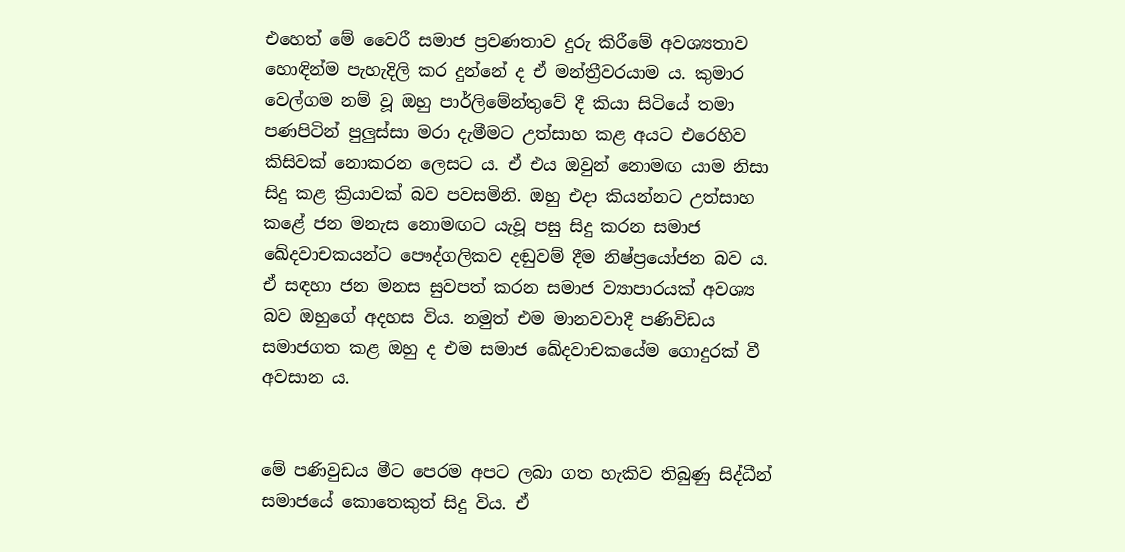එහෙත් මේ වෛරී සමාජ ප්‍රවණතාව දුරු කිරීමේ අවශ්‍යතාව හොඳින්ම පැහැදිලි කර දුන්නේ ද ඒ මන්ත්‍රීවරයාම ය. කුමාර වෙල්ගම නම් වූ ඔහු පාර්ලිමේන්තුවේ දී කියා සිටියේ තමා පණපිටින් පුලුස්සා මරා දැමීමට උත්සාහ කළ අයට එරෙහිව කිසිවක් නොකරන ලෙසට ය. ඒ එය ඔවුන් නොමඟ යාම නිසා සිදු කළ ක්‍රියාවක් බව පවසමිනි. ඔහු එදා කියන්නට උත්සාහ කළේ ජන මනැස නොමඟට යැවූ පසු සිදු කරන සමාජ ඛේදවාචකයන්ට පෞද්ගලිකව දඬුවම් දීම නිෂ්ප්‍රයෝජන බව ය. ඒ සඳහා ජන මනස සුවපත් කරන සමාජ ව්‍යාපාරයක් අවශ්‍ය බව ඔහුගේ අදහස විය. නමුත් එම මානවවාදී පණිවිඩය සමාජගත කළ ඔහු ද එම සමාජ ඛේදවාචකයේම ගොදුරක් වී අවසාන ය.


මේ පණිවුඩය මීට පෙරම අපට ලබා ගත හැකිව තිබුණු සිද්ධීන් සමාජයේ කොතෙකුත් සිදු විය. ඒ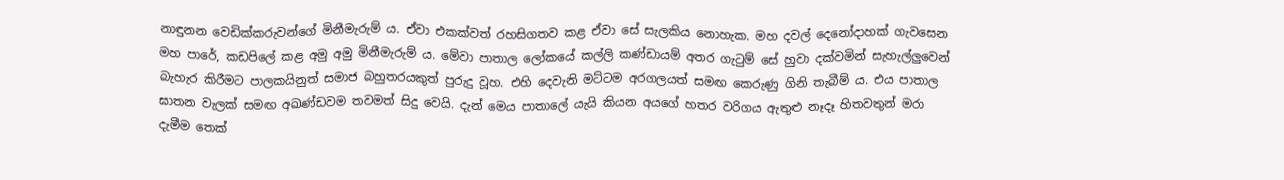නාඳුනන වෙඩික්කරුවන්ගේ මිනීමැරුම් ය. ඒවා එකක්වත් රහසිගතව කළ ඒවා සේ සැලකිය නොහැක. මහ දවල් දෙනෝදාහක් ගැවසෙන මහ පාරේ, කඩපිලේ කළ අමු අමු මිනීමැරුම් ය. මේවා පාතාල ලෝකයේ කල්ලි කණ්ඩායම් අතර ගැටුම් සේ හුවා දක්වමින් සැහැල්ලුවෙන් බැහැර කිරීමට පාලකයිනුත් සමාජ බහුතරයකුත් පුරුදු වූහ. එහි දෙවැනි මට්ටම අරගලයත් සමඟ කෙරුණු ගිනි තැබීම් ය. එය පාතාල ඝාතන වැලක් සමඟ අඛණ්ඩවම තවමත් සිදු වෙයි. දැන් මෙය පාතාලේ යැයි කියන අයගේ හතර වරිගය ඇතුළු නෑදෑ හිතවතුන් මරා දැමීම තෙක්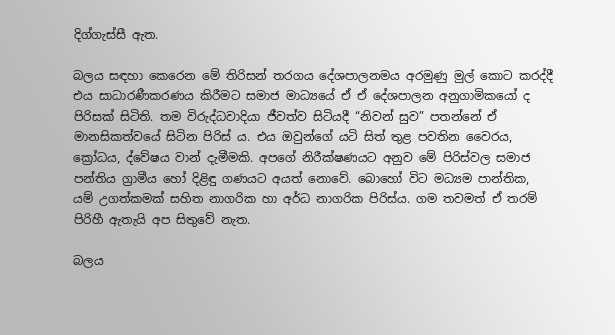දිග්ගැස්සී ඇත.

බලය සඳහා කෙරෙන මේ තිරිසන් තරගය දේශපාලනමය අරමුණු මුල් කොට කරද්දී එය සාධාරණීකරණය කිරීමට සමාජ මාධ්‍යයේ ඒ ඒ දේශපාලන අනුගාමිකයෝ ද පිරිසක් සිටිති. තම විරුද්ධවාදියා ජීවත්ව සිටියදී “නිවන් සුව” පතන්නේ ඒ මානසිකත්වයේ සිටින පිරිස් ය. එය ඔවුන්ගේ යටි සිත් තුළ පවතින වෛරය, ක්‍රෝධය, ද්වේෂය වාන් දැමීමකි. අපගේ නිරීක්ෂණයට අනුව මේ පිරිස්වල සමාජ පන්තිය ග්‍රාමීය හෝ දිළිඳු ගණයට අයත් නොවේ. බොහෝ විට මධ්‍යම පාන්තික, යම් උගත්කමක් සහිත නාගරික හා අර්ධ නාගරික පිරිස්ය. ගම තවමත් ඒ තරම් පිරිහී ඇතැයි අප සිතුවේ නැත.

බලය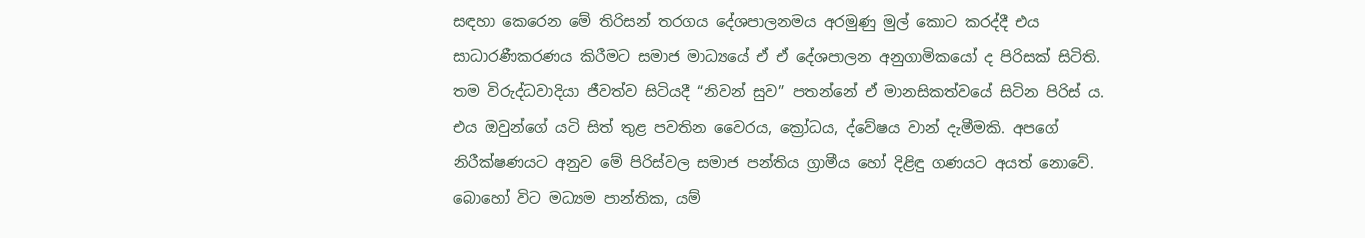සඳහා කෙරෙන මේ තිරිසන් තරගය දේශපාලනමය අරමුණු මුල් කොට කරද්දී එය සාධාරණීකරණය කිරීමට සමාජ මාධ්‍යයේ ඒ ඒ දේශපාලන අනුගාමිකයෝ ද පිරිසක් සිටිති. තම විරුද්ධවාදියා ජීවත්ව සිටියදී “නිවන් සුව” පතන්නේ ඒ මානසිකත්වයේ සිටින පිරිස් ය. එය ඔවුන්ගේ යටි සිත් තුළ පවතින වෛරය, ක්‍රෝධය, ද්වේෂය වාන් දැමීමකි. අපගේ නිරීක්ෂණයට අනුව මේ පිරිස්වල සමාජ පන්තිය ග්‍රාමීය හෝ දිළිඳු ගණයට අයත් නොවේ. බොහෝ විට මධ්‍යම පාන්තික, යම්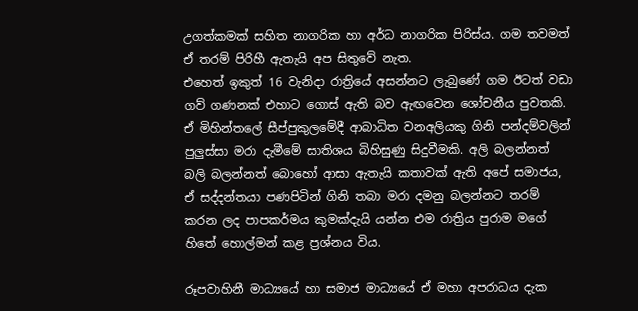උගත්කමක් සහිත නාගරික හා අර්ධ නාගරික පිරිස්ය. ගම තවමත් ඒ තරම් පිරිහී ඇතැයි අප සිතුවේ නැත.
එහෙත් ඉකුත් 16 වැනිදා රාත්‍රියේ අසන්නට ලැබුණේ ගම ඊටත් වඩා ගව් ගණනක් එහාට ගොස් ඇති බව ඇඟවෙන ශෝචනීය පුවතකි. ඒ මිහින්තලේ සීප්පුකුලමේදී ආබාධිත වනඅලියකු ගිනි පන්දම්වලින් පුලුස්සා මරා දැමීමේ සාතිශය බිහිසුණු සිදුවීමකි. අලි බලන්නත් බලි බලන්නත් බොහෝ ආසා ඇතැයි කතාවක් ඇති අපේ සමාජය, ඒ සද්දන්තයා පණපිටින් ගිනි තබා මරා දමනු බලන්නට තරම් කරන ලද පාපකර්මය කුමක්දැයි යන්න එම රාත්‍රිය පුරාම මගේ හිතේ හොල්මන් කළ ප්‍රශ්නය විය.

රූපවාහිනී මාධ්‍යයේ හා සමාජ මාධ්‍යයේ ඒ මහා අපරාධය දැක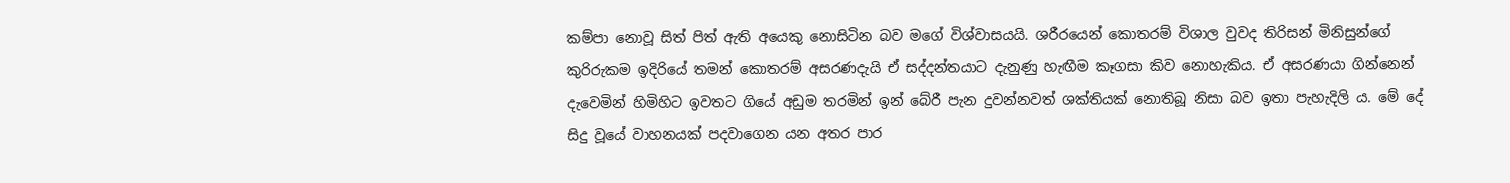කම්පා නොවූ සිත් පිත් ඇති අයෙකු නොසිටින බව මගේ විශ්වාසයයි. ශරීරයෙන් කොතරම් විශාල වුවද තිරිසන් මිනිසුන්ගේ කුරිරුකම ඉදිරියේ තමන් කොතරම් අසරණදැයි ඒ සද්දන්තයාට දැනුණු හැඟීම කෑගසා කිව නොහැකිය. ඒ අසරණයා ගින්නෙන් දැවෙමින් හිමිහිට ඉවතට ගියේ අඩුම තරමින් ඉන් බේරී පැන දුවන්නවත් ශක්තියක් නොතිබූ නිසා බව ඉතා පැහැදිලි ය. මේ දේ සිදු වූයේ වාහනයක් පදවාගෙන යන අතර පාර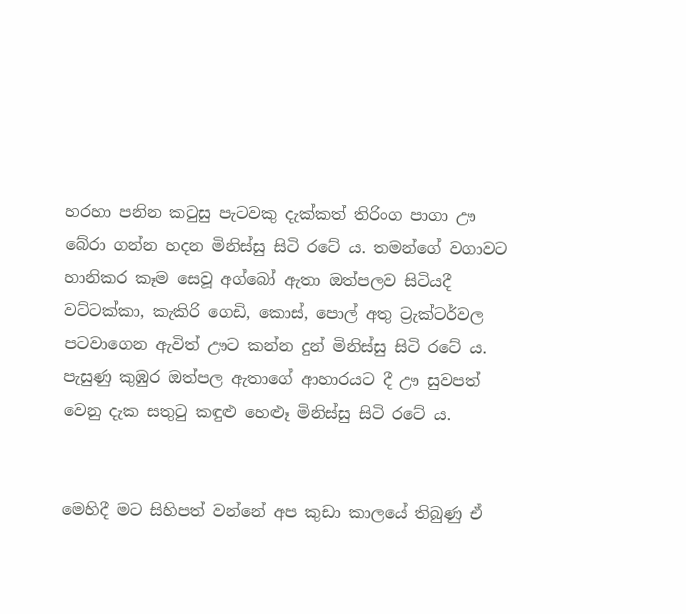හරහා පනින කටුසු පැටවකු දැක්කත් තිරිංග පාගා ඌ බේරා ගන්න හදන මිනිස්සු සිටි රටේ ය. තමන්ගේ වගාවට හානිකර කෑම සෙවූ අග්බෝ ඇතා ඔත්පලව සිටියදී වට්ටක්කා, කැකිරි ගෙඩි, කොස්, පොල් අතු ට්‍රැක්ටර්වල පටවාගෙන ඇවිත් ඌට කන්න දුන් මිනිස්සු සිටි රටේ ය. පැසුණු කුඹුර ඔත්පල ඇතාගේ ආහාරයට දී ඌ සුවපත් වෙනු දැක සතුටු කඳුළු හෙළූ මිනිස්සු සිටි රටේ ය.


මෙහිදී මට සිහිපත් වන්නේ අප කුඩා කාලයේ තිබුණු ඒ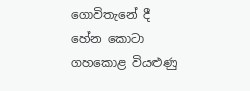ගොවිතැනේ දී හේන කොටා ගහකොළ වියළුණු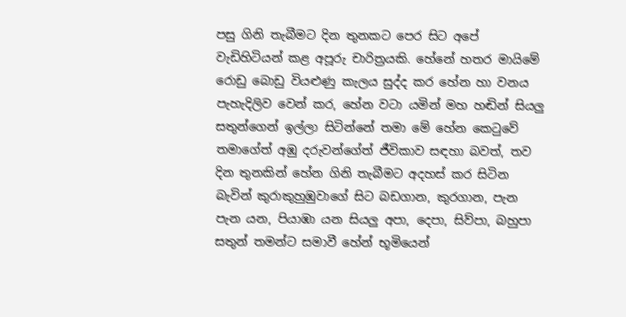පසු ගිනි තැබීමට දින තුනකට පෙර සිට අපේ වැඩිහිටියන් කළ අපූරු චාරිත්‍රයකි. හේනේ හතර මායිමේ රොඩු බොඩු වියළුණු කැලය සුද්ද කර හේන හා වනය පැහැදිලිව වෙන් කර, හේන වටා යමින් මහ හඬින් සියලු සතුන්ගෙන් ඉල්ලා සිටින්නේ තමා මේ හේන කෙටුවේ තමාගේත් අඹු දරුවන්ගේත් ජීවිකාව සඳහා බවත්, තව දින තුනකින් හේන ගිනි තැබීමට අදහස් කර සිටින බැවින් කුරාකුහුඹුවාගේ සිට බඩගාන, කුරගාන, පැන පැන යන, පියාඹා යන සියලු අපා, දෙපා, සිව්පා, බහුපා සතුන් තමන්ට සමාවී හේන් භූමියෙන්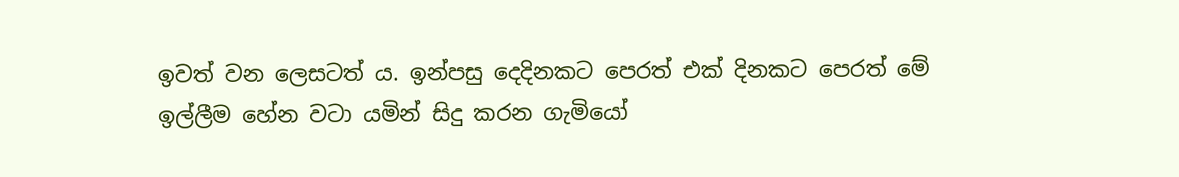ඉවත් වන ලෙසටත් ය. ඉන්පසු දෙදිනකට පෙරත් එක් දිනකට පෙරත් මේ ඉල්ලීම හේන වටා යමින් සිදු කරන ගැමියෝ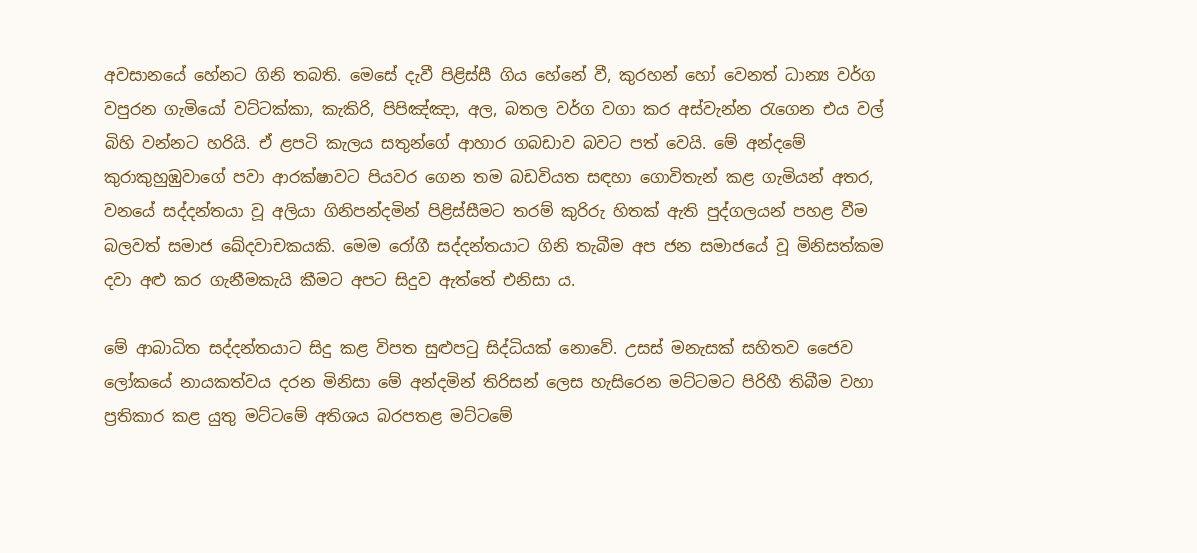අවසානයේ හේනට ගිනි තබති. මෙසේ දැවී පිළිස්සී ගිය හේනේ වී, කුරහන් හෝ වෙනත් ධාන්‍ය වර්ග වපුරන ගැමියෝ වට්ටක්කා, කැකිරි, පිපිඤ්ඤා, අල, බතල වර්ග වගා කර අස්වැන්න රැගෙන එය වල් බිහි වන්නට හරියි. ඒ ළපටි කැලය සතුන්ගේ ආහාර ගබඩාව බවට පත් වෙයි. මේ අන්දමේ කුරාකුහුඹුවාගේ පවා ආරක්ෂාවට පියවර ගෙන තම බඩවියත සඳහා ගොවිතැන් කළ ගැමියන් අතර, වනයේ සද්දන්තයා වූ අලියා ගිනිපන්දමින් පිළිස්සීමට තරම් කුරිරු හිතක් ඇති පුද්ගලයන් පහළ වීම බලවත් සමාජ ඛේදවාචකයකි. මෙම රෝගී සද්දන්තයාට ගිනි තැබීම අප ජන සමාජයේ වූ මිනිසත්කම දවා අළු කර ගැනීමකැයි කීමට අපට සිදුව ඇත්තේ එනිසා ය.

මේ ආබාධිත සද්දන්තයාට සිදු කළ විපත සුළුපටු සිද්ධියක් නොවේ. උසස් මනැසක් සහිතව ජෛව ලෝකයේ නායකත්වය දරන මිනිසා මේ අන්දමින් තිරිසන් ලෙස හැසිරෙන මට්ටමට පිරිහී තිබීම වහා ප්‍රතිකාර කළ යුතු මට්ටමේ අතිශය බරපතළ මට්ටමේ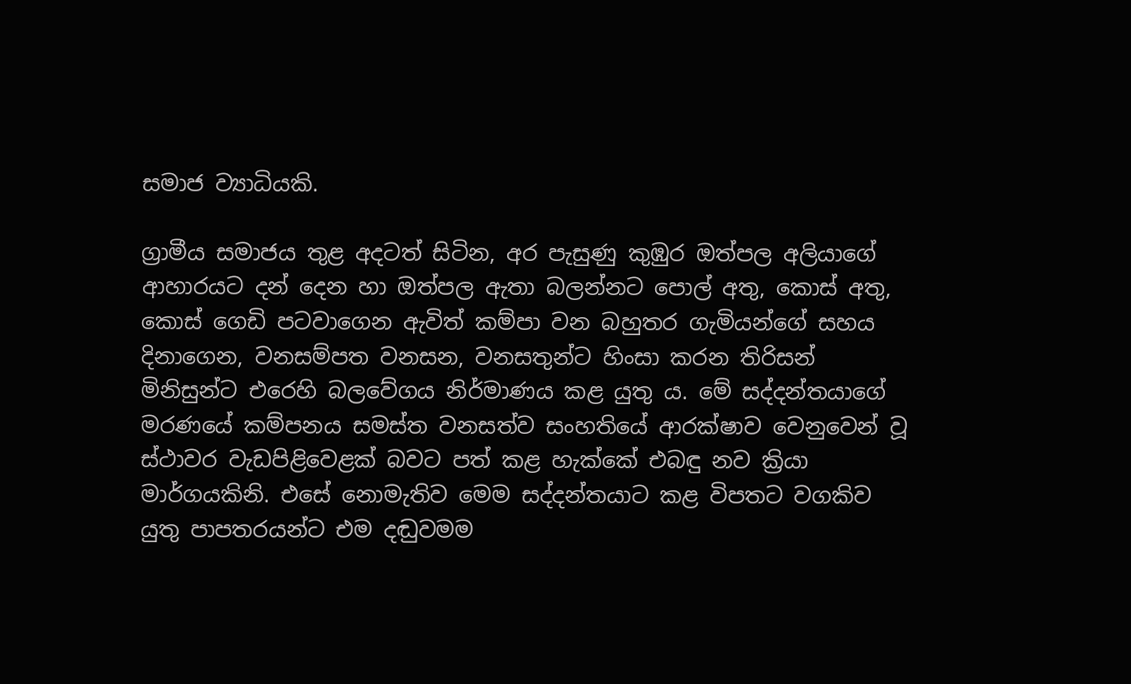සමාජ ව්‍යාධියකි.

ග්‍රාමීය සමාජය තුළ අදටත් සිටින, අර පැසුණු කුඹුර ඔත්පල අලියාගේ ආහාරයට දන් දෙන හා ඔත්පල ඇතා බලන්නට පොල් අතු, කොස් අතු, කොස් ගෙඩි පටවාගෙන ඇවිත් කම්පා වන බහුතර ගැමියන්ගේ සහය දිනාගෙන, වනසම්පත වනසන, වනසතුන්ට හිංසා කරන තිරිසන් මිනිසුන්ට එරෙහි බලවේගය නිර්මාණය කළ යුතු ය. මේ සද්දන්තයාගේ මරණයේ කම්පනය සමස්ත වනසත්ව සංහතියේ ආරක්ෂාව වෙනුවෙන් වූ ස්ථාවර වැඩපිළිවෙළක් බවට පත් කළ හැක්කේ එබඳු නව ක්‍රියා මාර්ගයකිනි. එසේ නොමැතිව මෙම සද්දන්තයාට කළ විපතට වගකිව යුතු පාපතරයන්ට එම දඬුවමම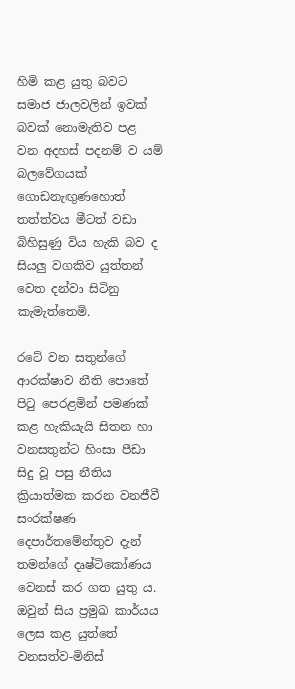හිමි කළ යුතු බවට සමාජ ජාලවලින් ඉවක් බවක් නොමැතිව පළ වන අදහස් පදනම් ව යම් බලවේගයක් ගොඩනැඟුණහොත් තත්ත්වය මීටත් වඩා බිහිසුණු විය හැකි බව ද සියලු වගකිව යුත්තන් වෙත දන්වා සිටිනු කැමැත්තෙමි.

රටේ වන සතුන්ගේ ආරක්ෂාව නීති පොතේ පිටු පෙරළමින් පමණක් කළ හැකියැයි සිතන හා වනසතුන්ට හිංසා පීඩා සිදු වූ පසු නීතිය ක්‍රියාත්මක කරන වනජීවී සංරක්ෂණ දෙපාර්තමේන්තුව දැන් තමන්ගේ දෘෂ්ටිකෝණය වෙනස් කර ගත යුතු ය. ඔවුන් සිය ප්‍රමුඛ කාර්යය ලෙස කළ යුත්තේ වනසත්ව-මිනිස්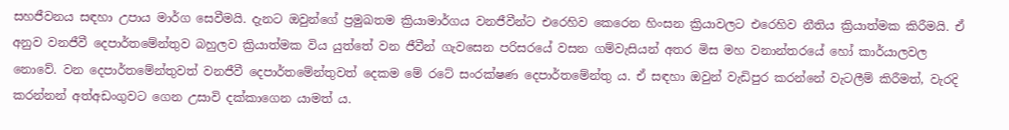සහජීවනය සඳහා උපාය මාර්ග සෙවීමයි. දැනට ඔවුන්ගේ ප්‍රමුඛතම ක්‍රියාමාර්ගය වනජීවීන්ට එරෙහිව කෙරෙන හිංසන ක්‍රියාවලට එරෙහිව නීතිය ක්‍රියාත්මක කිරීමයි. ඒ අනුව වනජීවී දෙපාර්තමේන්තුව බහුලව ක්‍රියාත්මක විය යුත්තේ වන ජීවීන් ගැවසෙන පරිසරයේ වසන ගම්වැසියන් අතර මිස මහ වනාන්තරයේ හෝ කාර්යාලවල නොවේ. වන දෙපාර්තමේන්තුවත් වනජීවී දෙපාර්තමේන්තුවත් දෙකම මේ රටේ සංරක්ෂණ දෙපාර්තමේන්තු ය. ඒ සඳහා ඔවුන් වැඩිපුර කරන්නේ වැටලීම් කිරීමත්, වැරදි කරන්නන් අත්අඩංගුවට ගෙන උසාවි දක්කාගෙන යාමත් ය.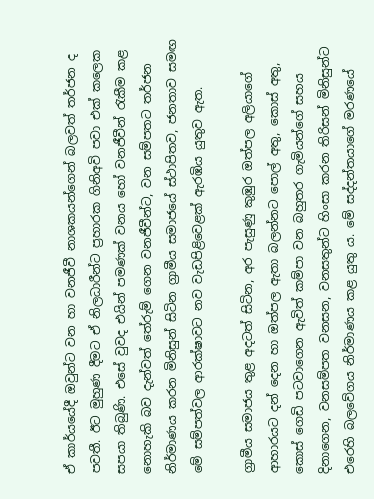ඒ කාර්යයේදී ඔවුන්ට වන හා වනජීවී නාශකයන්ගෙන් බලවත් තර්ජන ද පවතී. ඊට මුහුණ දීමට ඒ නිලධාරීන්ට ප්‍රහාරක ගිනිඅවි පවා එක් කලෙක සපයා තිබුණි. එසේ වුවද එයින් පමණක් වනය හෝ වනජීවීන් රැකීම කළ නොහැකි බව දැන්වත් තේරුම් ගෙන වනජීවීන්ට, වන සම්පතට තර්ජන නිර්මාණය කරන මිනිසුන් සිටින ග්‍රාමීය සමාජයේ ස්ථාපිතව, ජනතාව සමඟ මේ සම්පත්වල ආරක්ෂාවට නව වැඩපිළිවෙළක් ඇරඹිය යුතුව ඇත.

ග්‍රාමීය සමාජය තුළ අදටත් සිටින, අර පැසුණු කුඹුර ඔත්පල අලියාගේ ආහාරයට දන් දෙන හා ඔත්පල ඇතා බලන්නට පොල් අතු, කොස් අතු, කොස් ගෙඩි පටවාගෙන ඇවිත් කම්පා වන බහුතර ගැමියන්ගේ සහය දිනාගෙන, වනසම්පත වනසන, වනසතුන්ට හිංසා කරන තිරිසන් මිනිසුන්ට එරෙහි බලවේගය නිර්මාණය කළ යුතු ය. මේ සද්දන්තයාගේ මරණයේ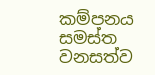කම්පනය සමස්ත වනසත්ව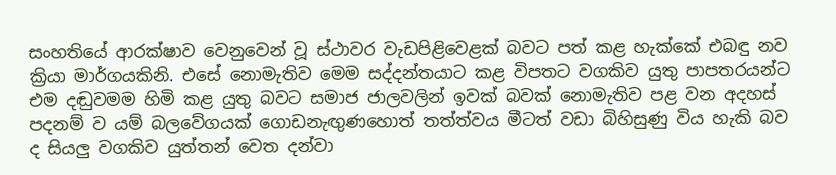සංහතියේ ආරක්ෂාව වෙනුවෙන් වූ ස්ථාවර වැඩපිළිවෙළක් බවට පත් කළ හැක්කේ එබඳු නව ක්‍රියා මාර්ගයකිනි. එසේ නොමැතිව මෙම සද්දන්තයාට කළ විපතට වගකිව යුතු පාපතරයන්ට එම දඬුවමම හිමි කළ යුතු බවට සමාජ ජාලවලින් ඉවක් බවක් නොමැතිව පළ වන අදහස් පදනම් ව යම් බලවේගයක් ගොඩනැඟුණහොත් තත්ත්වය මීටත් වඩා බිහිසුණු විය හැකි බව ද සියලු වගකිව යුත්තන් වෙත දන්වා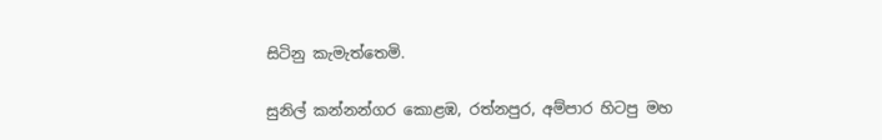සිටිනු කැමැත්තෙමි.

සුනිල් කන්නන්ගර කොළඹ, රත්නපුර, අම්පාර හිටපු මහ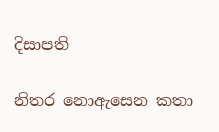දිසාපති

නිතර නොඇසෙන කතා